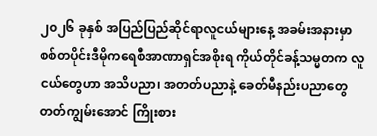၂၀၂၆ ခုနှစ် အပြည်ပြည်ဆိုင်ရာလူငယ်များနေ့ အခမ်းအနားမှာ စစ်တပိုင်းဒီမိုကရေစီအာဏာရှင်အစိုးရ ကိုယ်တိုင်ခန့်သမ္မတက လူငယ်တွေဟာ အသိပညာ၊ အတတ်ပညာနဲ့ ခေတ်မီနည်းပညာတွေ တတ်ကျွမ်းအောင် ကြိုးစား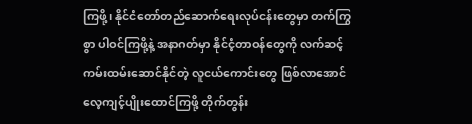ကြဖို့၊ နိုင်ငံတော်တည်ဆောက်ရေးလုပ်ငန်းတွေမှာ တက်ကြွစွာ ပါဝင်ကြဖို့နဲ့ အနာဂတ်မှာ နိုင်ငံ့တာဝန်တွေကို လက်ဆင့်ကမ်းထမ်းဆောင်နိုင်တဲ့ လူငယ်ကောင်းတွေ ဖြစ်လာအောင် လေ့ကျင့်ပျိုးထောင်ကြဖို့ တိုက်တွန်း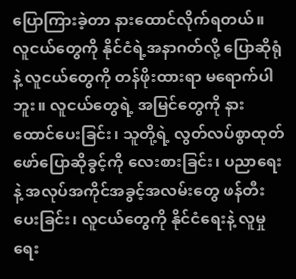ပြောကြားခဲ့တာ နားထောင်လိုက်ရတယ်။
လူငယ်တွေကို နိုင်ငံရဲ့အနာဂတ်လို့ ပြောဆိုရုံနဲ့ လူငယ်တွေကို တန်ဖိုးထားရာ မရောက်ပါဘူး။ လူငယ်တွေရဲ့ အမြင်တွေကို နားထောင်ပေးခြင်း၊ သူတို့ရဲ့ လွတ်လပ်စွာထုတ်ဖော်ပြောဆိုခွင့်ကို လေးစားခြင်း၊ ပညာရေးနဲ့ အလုပ်အကိုင်အခွင့်အလမ်းတွေ ဖန်တီးပေးခြင်း၊ လူငယ်တွေကို နိုင်ငံရေးနဲ့ လူမှုရေး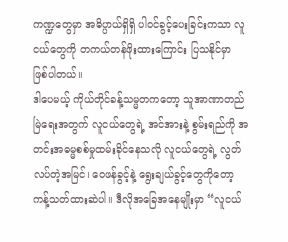ကဏ္ဍတွေမှာ အဓိပ္ပာယ်ရှိရှိ ပါဝင်ခွင့်ပေးခြင်းကသာ လူငယ်တွေကို တကယ်တန်ဖိုးထားကြောင်း ပြသနိုင်မှာ ဖြစ်ပါတယ်။
ဒါပေမယ့် ကိုယ်တိုင်ခန့်သမ္မတကတော့ သူအာဏာတည်မြဲရေးအတွက် လူငယ်တွေရဲ့ အင်အားနဲ့ စွမ်းရည်ကို အတင်းအဓမ္မစစ်မှုထမ်းခိုင်နေသလို လူငယ်တွေရဲ့ လွတ်လပ်တဲ့အမြင်၊ ဝေဖန်ခွင့်နဲ့ ရွေးချယ်ခွင့်တွေကိုတော့ ကန့်သတ်ထားဆဲပါ။ ဒီလိုအခြေအနေမျိုးမှာ “လူငယ်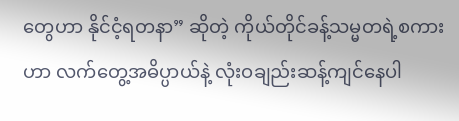တွေဟာ နိုင်ငံ့ရတနာ” ဆိုတဲ့ ကိုယ်တိုင်ခန့်သမ္မတရဲ့စကားဟာ လက်တွေ့အဓိပ္ပာယ်နဲ့ လုံးဝချည်းဆန့်ကျင်နေပါ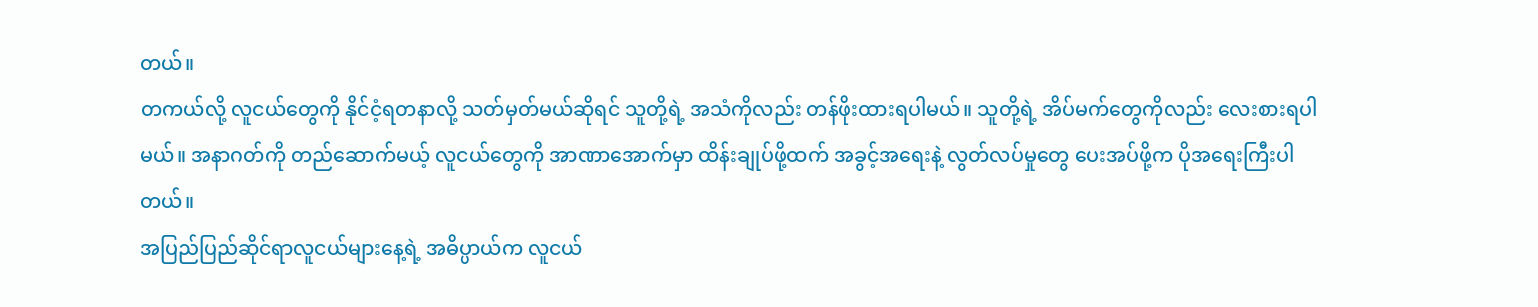တယ်။
တကယ်လို့ လူငယ်တွေကို နိုင်ငံ့ရတနာလို့ သတ်မှတ်မယ်ဆိုရင် သူတို့ရဲ့ အသံကိုလည်း တန်ဖိုးထားရပါမယ်။ သူတို့ရဲ့ အိပ်မက်တွေကိုလည်း လေးစားရပါမယ်။ အနာဂတ်ကို တည်ဆောက်မယ့် လူငယ်တွေကို အာဏာအောက်မှာ ထိန်းချုပ်ဖို့ထက် အခွင့်အရေးနဲ့ လွတ်လပ်မှုတွေ ပေးအပ်ဖို့က ပိုအရေးကြီးပါတယ်။
အပြည်ပြည်ဆိုင်ရာလူငယ်များနေ့ရဲ့ အဓိပ္ပာယ်က လူငယ်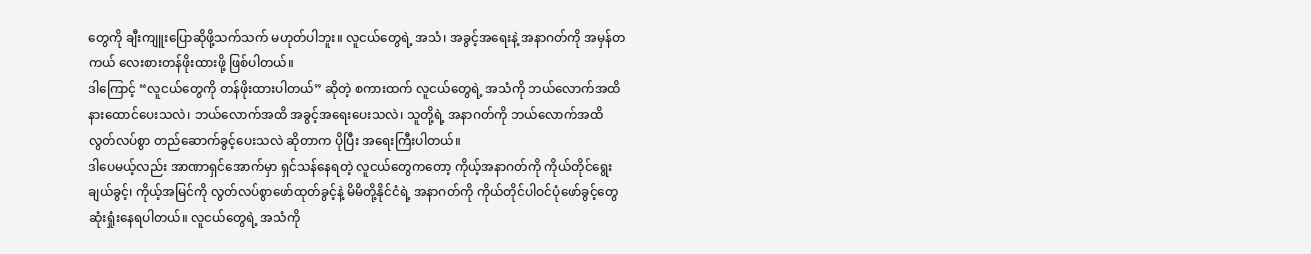တွေကို ချီးကျူးပြောဆိုဖို့သက်သက် မဟုတ်ပါဘူး။ လူငယ်တွေရဲ့ အသံ၊ အခွင့်အရေးနဲ့ အနာဂတ်ကို အမှန်တကယ် လေးစားတန်ဖိုးထားဖို့ ဖြစ်ပါတယ်။
ဒါကြောင့် “လူငယ်တွေကို တန်ဖိုးထားပါတယ်” ဆိုတဲ့ စကားထက် လူငယ်တွေရဲ့ အသံကို ဘယ်လောက်အထိ နားထောင်ပေးသလဲ၊ ဘယ်လောက်အထိ အခွင့်အရေးပေးသလဲ၊ သူတို့ရဲ့ အနာဂတ်ကို ဘယ်လောက်အထိ လွတ်လပ်စွာ တည်ဆောက်ခွင့်ပေးသလဲ ဆိုတာက ပိုပြီး အရေးကြီးပါတယ်။
ဒါပေမယ့်လည်း အာဏာရှင်အောက်မှာ ရှင်သန်နေရတဲ့ လူငယ်တွေကတော့ ကိုယ့်အနာဂတ်ကို ကိုယ်တိုင်ရွေးချယ်ခွင့်၊ ကိုယ့်အမြင်ကို လွတ်လပ်စွာဖော်ထုတ်ခွင့်နဲ့ မိမိတို့နိုင်ငံရဲ့ အနာဂတ်ကို ကိုယ်တိုင်ပါဝင်ပုံဖော်ခွင့်တွေ ဆုံးရှုံးနေရပါတယ်။ လူငယ်တွေရဲ့ အသံကို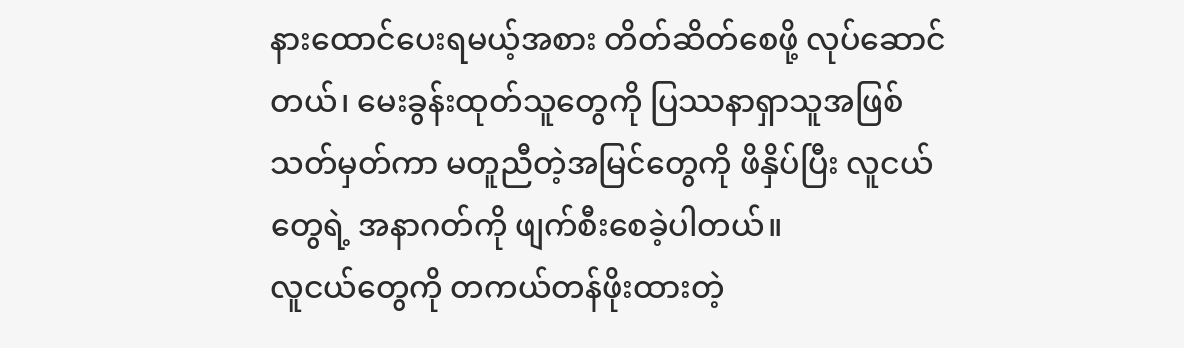နားထောင်ပေးရမယ့်အစား တိတ်ဆိတ်စေဖို့ လုပ်ဆောင်တယ်၊ မေးခွန်းထုတ်သူတွေကို ပြဿနာရှာသူအဖြစ် သတ်မှတ်ကာ မတူညီတဲ့အမြင်တွေကို ဖိနှိပ်ပြီး လူငယ်တွေရဲ့ အနာဂတ်ကို ဖျက်စီးစေခဲ့ပါတယ်။
လူငယ်တွေကို တကယ်တန်ဖိုးထားတဲ့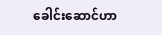ခေါင်းဆောင်ဟာ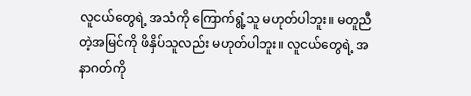လူငယ်တွေရဲ့ အသံကို ကြောက်ရွံ့သူ မဟုတ်ပါဘူး။ မတူညီတဲ့အမြင်ကို ဖိနှိပ်သူလည်း မဟုတ်ပါဘူး။ လူငယ်တွေရဲ့ အနာဂတ်ကို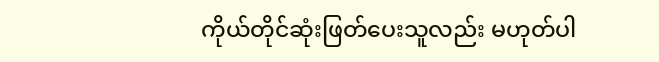ကိုယ်တိုင်ဆုံးဖြတ်ပေးသူလည်း မဟုတ်ပါ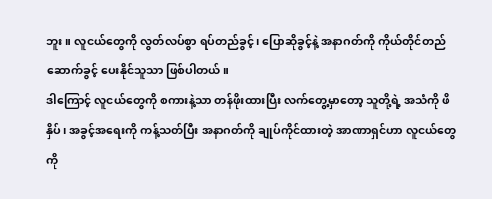ဘူး။ လူငယ်တွေကို လွတ်လပ်စွာ ရပ်တည်ခွင့်၊ ပြောဆိုခွင့်နဲ့ အနာဂတ်ကို ကိုယ်တိုင်တည်ဆောက်ခွင့် ပေးနိုင်သူသာ ဖြစ်ပါတယ်။
ဒါကြောင့် လူငယ်တွေကို စကားနဲ့သာ တန်ဖိုးထားပြီး လက်တွေ့မှာတော့ သူတို့ရဲ့ အသံကို ဖိနှိပ်၊ အခွင့်အရေးကို ကန့်သတ်ပြီး အနာဂတ်ကို ချုပ်ကိုင်ထားတဲ့ အာဏာရှင်ဟာ လူငယ်တွေကို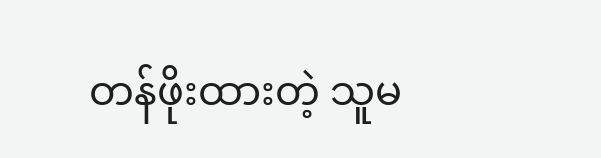တန်ဖိုးထားတဲ့ သူမ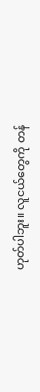ဟုတ်ပါဘူး။ လူငယ်တွေကို တန်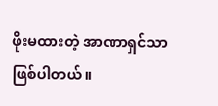ဖိုးမထားတဲ့ အာဏာရှင်သာ ဖြစ်ပါတယ်။